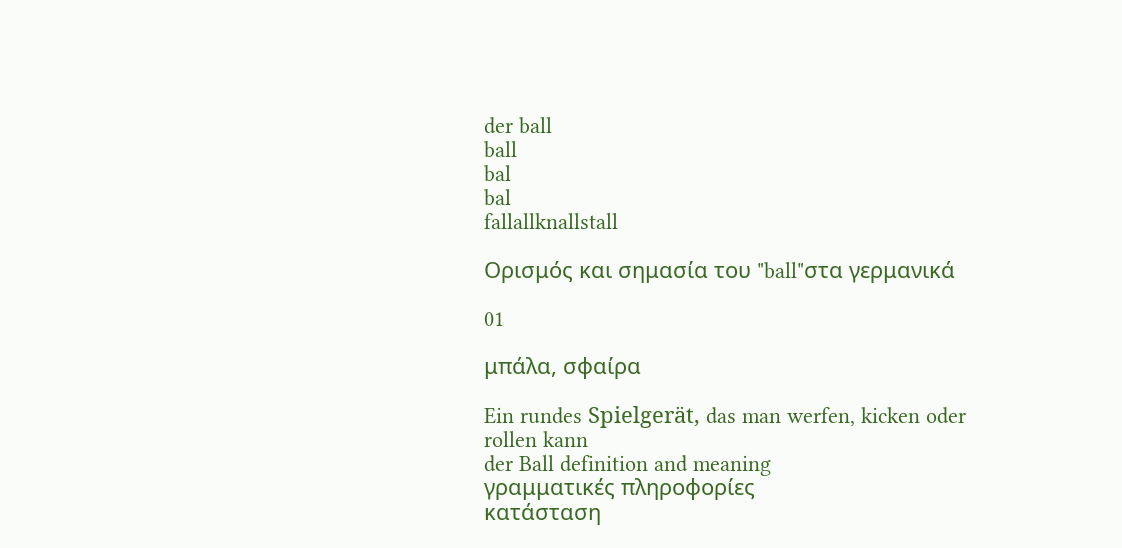der ball
ball
bal
bal
fallallknallstall

Ορισμός και σημασία του "ball"στα γερμανικά

01

μπάλα, σφαίρα

Ein rundes Spielgerät, das man werfen, kicken oder rollen kann
der Ball definition and meaning
γραμματικές πληροφορίες
κατάσταση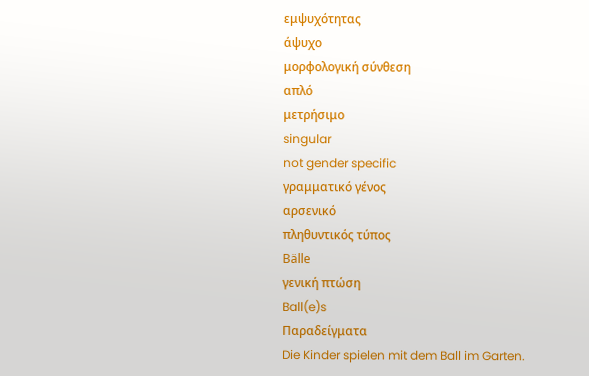εμψυχότητας
άψυχο
μορφολογική σύνθεση
απλό
μετρήσιμο
singular
not gender specific
γραμματικό γένος
αρσενικό
πληθυντικός τύπος
Bälle
γενική πτώση
Ball(e)s
Παραδείγματα
Die Kinder spielen mit dem Ball im Garten.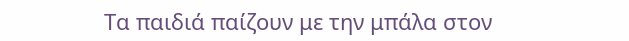Τα παιδιά παίζουν με την μπάλα στον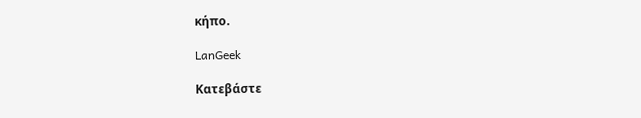κήπο.

LanGeek

Κατεβάστε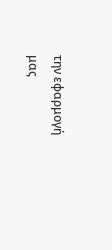την εφαρμογή μας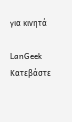για κινητά

LanGeek
Κατεβάστε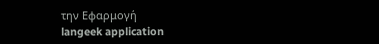την Εφαρμογή
langeek application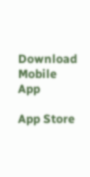Download Mobile App

App Store